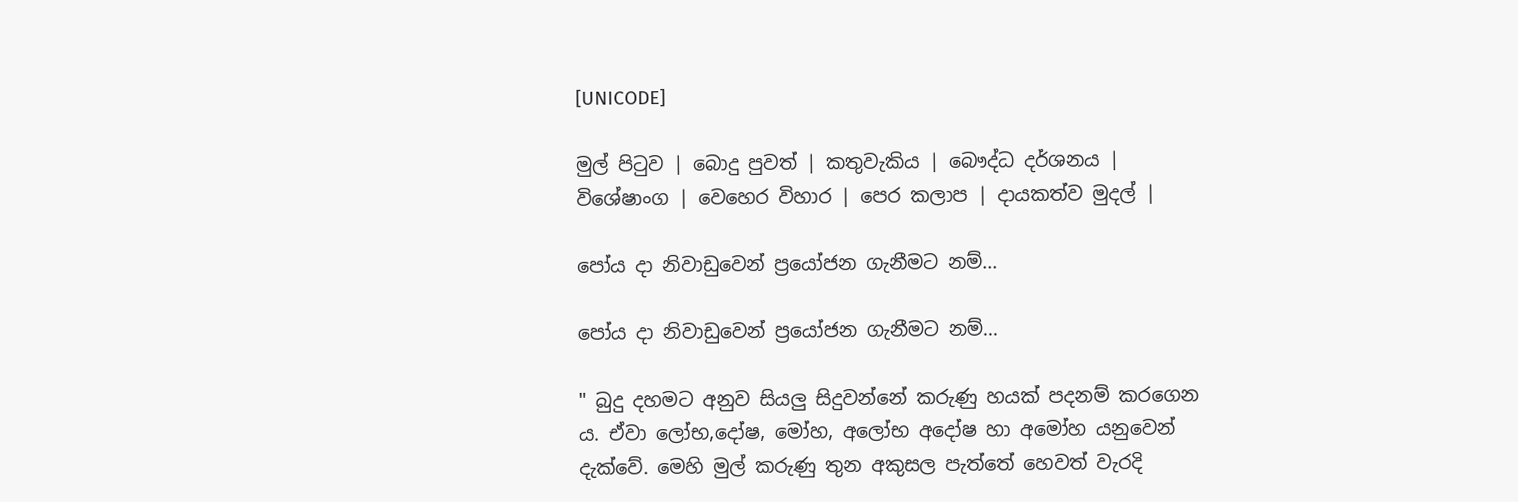[UNICODE]

මුල් පිටුව | බොදු පුවත් | කතුවැකිය | බෞද්ධ දර්ශනය | විශේෂාංග | වෙහෙර විහාර | පෙර කලාප | දායකත්ව මුදල් |

පෝය දා නිවාඩුවෙන් ප්‍රයෝජන ගැනීමට නම්...

පෝය දා නිවාඩුවෙන් ප්‍රයෝජන ගැනීමට නම්...

" බුදු දහමට අනුව සියලු සිදුවන්නේ කරුණු හයක් පදනම් කරගෙන ය. ඒවා ලෝභ,දෝෂ, මෝහ, අලෝභ අදෝෂ හා අමෝහ යනුවෙන් දැක්වේ. මෙහි මුල් කරුණු තුන අකුසල පැත්තේ හෙවත් වැරදි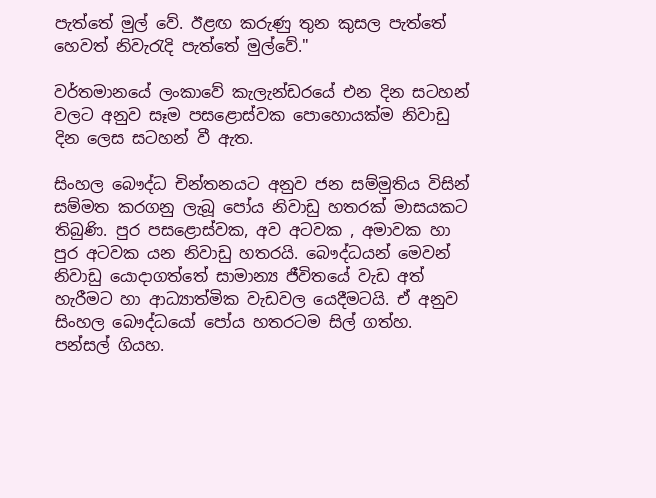පැත්තේ මුල් වේ. ඊළඟ කරුණු තුන කුසල පැත්තේ හෙවත් නිවැරැදි පැත්තේ මුල්වේ."

වර්තමානයේ ලංකාවේ කැලැන්ඩරයේ එන දින සටහන් වලට අනුව සෑම පසළොස්වක පොහොයක්ම නිවාඩු දින ලෙස සටහන් වී ඇත.

සිංහල බෞද්ධ චින්තනයට අනුව ජන සම්මුතිය විසින් සම්මත කරගනු ලැබූ පෝය නිවාඩු හතරක් මාසයකට තිබුණි. පුර පසළොස්වක, අව අටවක , අමාවක හා පුර අටවක යන නිවාඩු හතරයි. බෞද්ධයන් මෙවන් නිවාඩු යොදාගත්තේ සාමාන්‍ය ජීවිතයේ වැඩ අත් හැරීමට හා ආධ්‍යාත්මික වැඩවල යෙදීමටයි. ඒ අනුව සිංහල බෞද්ධයෝ පෝය හතරටම සිල් ගත්හ. පන්සල් ගියහ.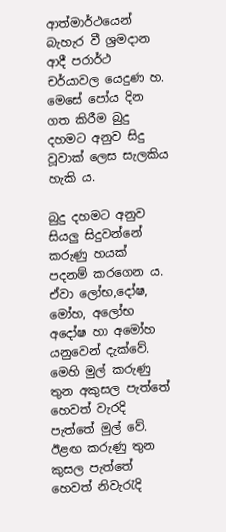ආත්මාර්ථයෙන් බැහැර වී ශ්‍රමදාන ආදී පරාර්ථ චර්යාවල යෙදුණ හ. මෙසේ පෝය දින ගත කිරීම බුදු දහමට අනුව සිදු වූවාක් ලෙස සැලකිය හැකි ය.

බුදු දහමට අනුව සියලු සිදුවන්නේ කරුණු හයක් පදනම් කරගෙන ය. ඒවා ලෝභ,දෝෂ, මෝහ, අලෝභ අදෝෂ හා අමෝහ යනුවෙන් දැක්වේ. මෙහි මුල් කරුණු තුන අකුසල පැත්තේ හෙවත් වැරදි පැත්තේ මුල් වේ. ඊළඟ කරුණු තුන කුසල පැත්තේ හෙවත් නිවැරැදි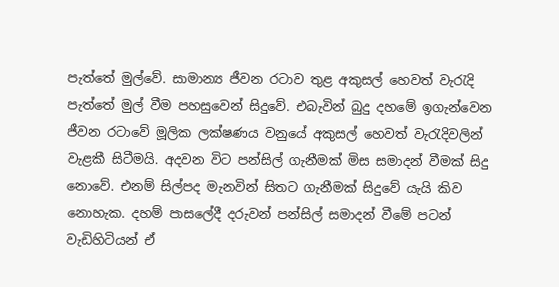පැත්තේ මුල්වේ. සාමාන්‍ය ජීවන රටාව තුළ අකුසල් හෙවත් වැරැදි පැත්තේ මුල් වීම පහසුවෙන් සිදුවේ. එබැවින් බුදු දහමේ ඉගැන්වෙන ජීවන රටාවේ මූලික ලක්ෂණය වනුයේ අකුසල් හෙවත් වැරැදිවලින් වැළකී සිටීමයි. අදවන විට පන්සිල් ගැනීමක් මිස සමාදන් වීමක් සිදු නොවේ. එනම් සිල්පද මැනවින් සිතට ගැනීමක් සිදුවේ යැයි කිව නොහැක. දහම් පාසලේදී දරුවන් පන්සිල් සමාදන් වීමේ පටන් වැඩිහිටියන් ඒ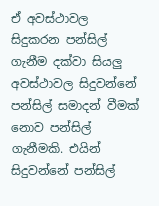ඒ අවස්ථාවල සිදුකරන පන්සිල් ගැනීම දක්වා සියලු අවස්ථාවල සිදුවන්නේ පන්සිල් සමාදන් වීමක් නොව පන්සිල් ගැනීමකි. එයින් සිදුවන්නේ පන්සිල්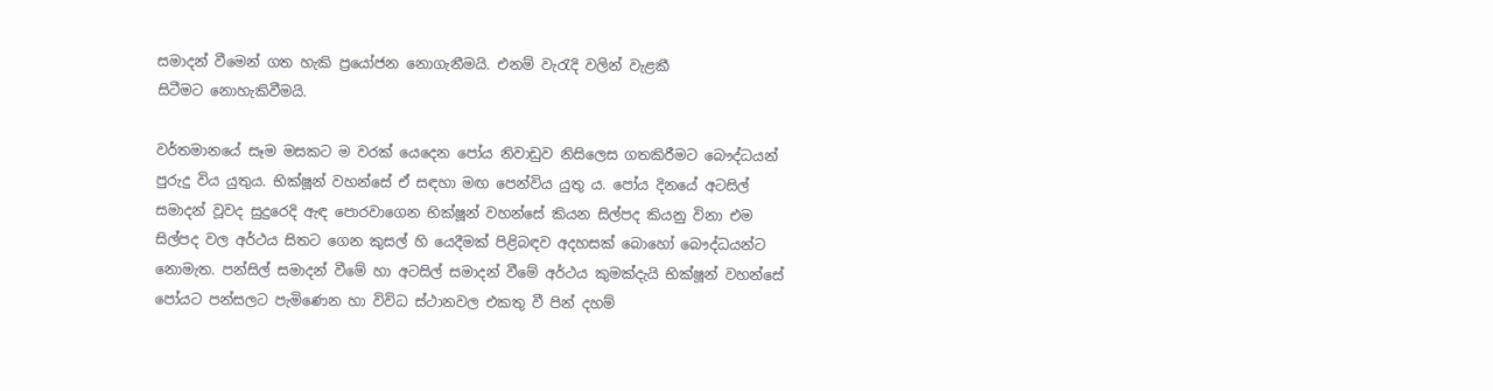සමාදන් වීමෙන් ගත හැකි ප්‍රයෝජන නොගැනීමයි. එනම් වැරැදි වලින් වැළකී සිටීමට ‍‍නොහැකිවීමයි.

වර්තමානයේ සෑම මසකට ම වරක් යෙදෙන පෝය නිවාඩුව නිසිලෙස ගතකිරීමට බෞද්ධයන් පුරුදු විය යුතුය. භික්ෂූන් වහන්සේ ඒ සඳහා මඟ පෙන්විය යුතු ය. පෝය දිනයේ අටසිල් සමාදන් වූවද සුදුරෙදි ඇඳ පොරවාගෙන භික්ෂූන් වහන්සේ කියන සිල්පද කියනු විනා එම සිල්පද වල අර්ථය සිතට ගෙන කුසල් හි යෙදීමක් පිළිබඳව අදහසක් බොහෝ බෞද්ධයන්ට නොමැත. පන්සිල් සමාදන් වීමේ හා අටසිල් සමාදන් වීමේ අර්ථය කුමක්දැයි භික්ෂූන් වහන්සේ පෝයට පන්සලට පැමිණෙන හා විවිධ ස්ථානවල එකතු වී පින් දහම්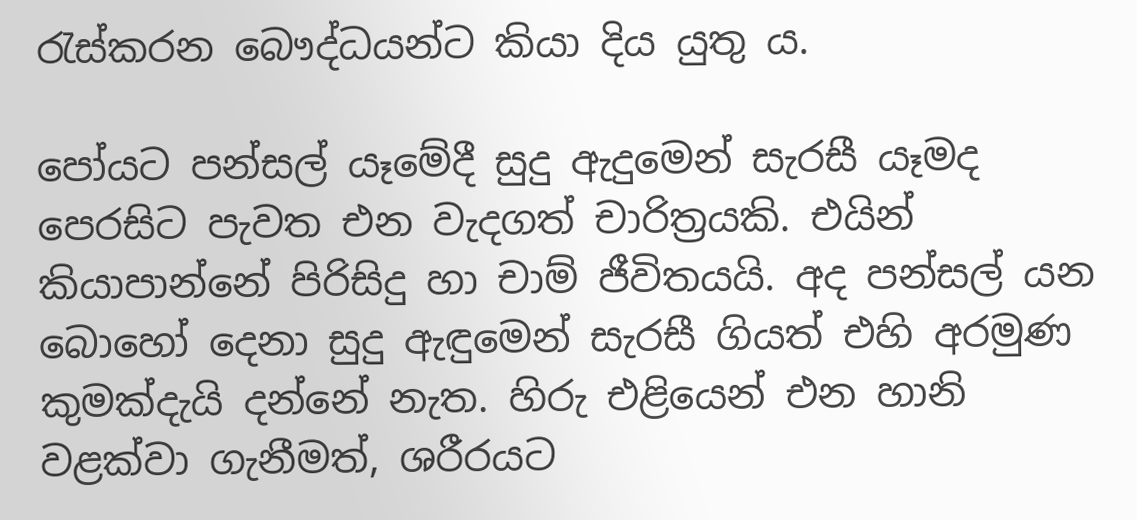රැස්කරන බෞද්ධයන්ට කියා දිය යුතු ය.

පෝයට පන්සල් ‍යෑමේදී සුදු ඇදුමෙන් සැරසී යෑමද පෙරසිට පැවත එන වැදගත් චාරිත්‍රයකි. එයින් කියාපාන්නේ පිරිසිදු හා චාම් ජීවිතයයි. අද පන්සල් ‍යන බොහෝ දෙනා සුදු ඇඳුමෙන් සැරසී ගියත් එහි අරමුණ කුමක්දැයි දන්නේ නැත. හිරු එළියෙන් එන හානි වළක්වා ගැනීමත්, ශරීරයට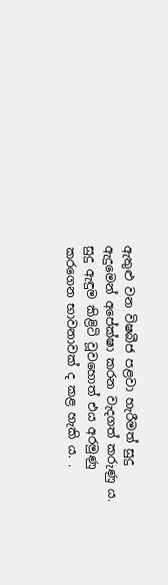ඇතුළු වන විෂබීජ පළවා හැරීමත් සුදු ඇදුමෙන් අපේක්ෂා කරන වැදගත් කරුණු ය. සුදු ඇඳුම කිළිටි වූවහොත් එය අරමුණු කරගෙන භාවනාවක් ද කළ හැකි ය. .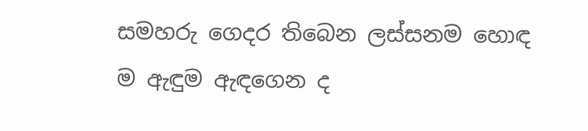සමහරු ගෙදර තිබෙන ලස්සනම හොඳ ම ඇඳුම ඇඳගෙන ද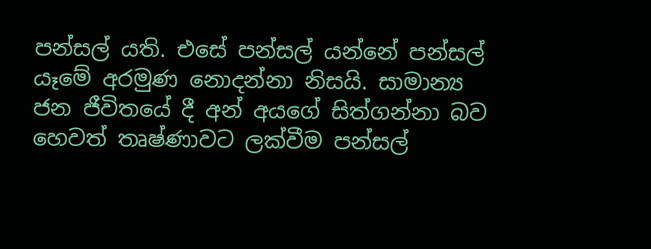පන්සල් යති. එසේ පන්සල් යන්නේ පන්සල් යෑමේ අරමුණ නොදන්නා නිසයි. සාමාන්‍ය ජන ජීවිතයේ දී අන් අයගේ සිත්ගන්නා බව හෙවත් තෘෂ්ණාවට ලක්වීම පන්සල්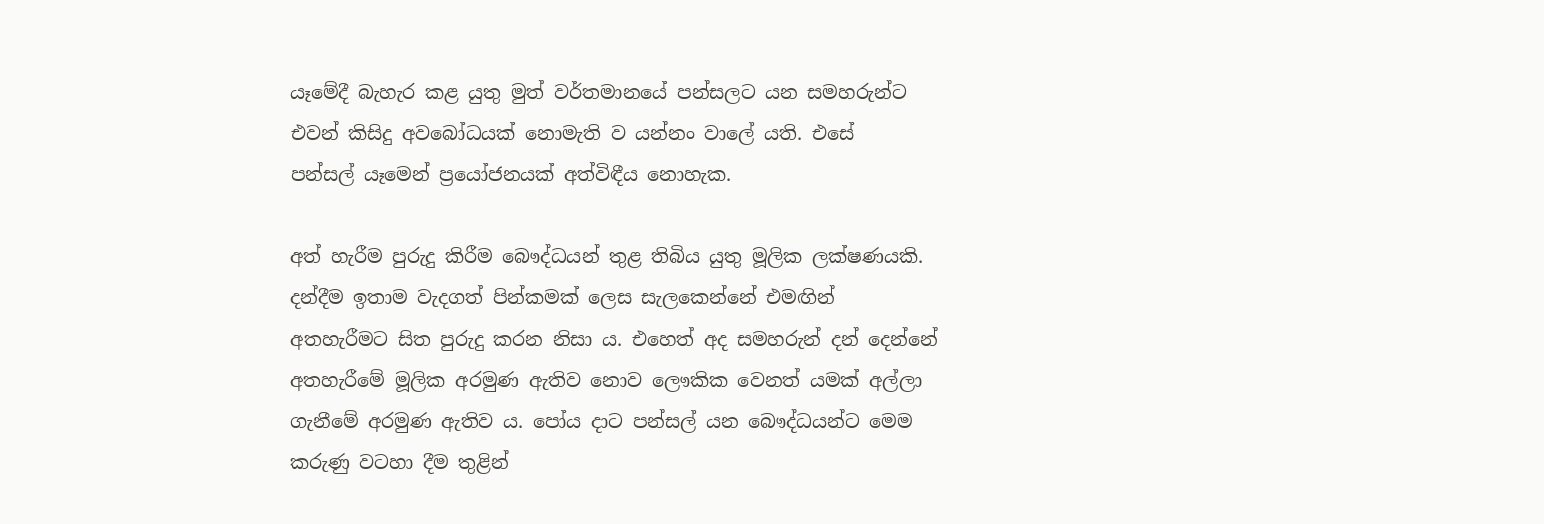යෑමේදී බැහැර කළ යුතු මුත් වර්තමානයේ පන්සලට යන සමහරුන්ට එවන් කිසිදු අවබෝධයක් නොමැති ව යන්නං වාලේ යති. එසේ පන්සල් ‍යෑමෙන් ප්‍රයෝජනයක් අත්විඳීය නොහැක.

අත් හැරීම පුරුදු කිරීම බෞද්ධයන් තුළ තිබිය යුතු මූලික ලක්ෂණයකි. දන්දීම ඉතාම වැදගත් පින්කමක් ලෙස සැලකෙන්නේ එමඟින් අතහැරීමට සිත පුරුදු කරන නිසා ය. එහෙත් අද සමහරුන් දන් දෙන්නේ අතහැරීමේ මූලික අරමුණ ඇතිව නොව ලෞකික වෙනත් යමක් අල්ලා ගැනීමේ අරමුණ ඇතිව ය. පෝය දාට පන්සල් ‍යන බෞද්ධයන්ට මෙම කරුණු වටහා දීම තුළින්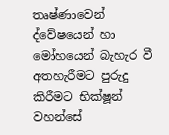තෘෂ්ණාවෙන් ද්වේෂයෙන් හා මෝහයෙන් බැහැර වී අතහැරීමට පුරුදු කිරීමට භික්ෂූන් වහන්සේ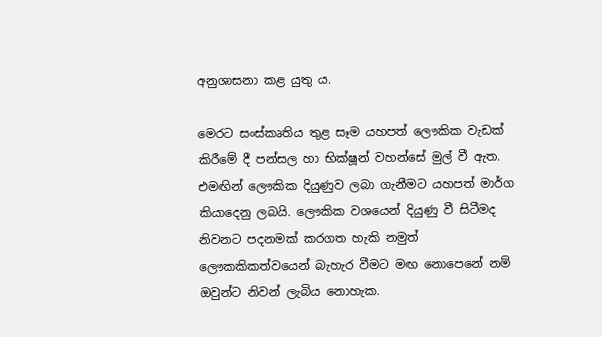අනුශාසනා කළ යුතු ය.

මෙරට සංස්කෘතිය තුළ සෑම යහපත් ලෞකික වැඩක් කිරීමේ දී පන්සල හා භික්ෂූන් වහන්සේ මුල් වී ඇත. එමඟින් ලෞකික දියුණුව ලබා ගැනීමට යහපත් මාර්ග කියාදෙනු ලබයි. ලෞකික වශයෙන් දියුණු වී සිටීමද නිවනට පදනමක් කරගත හැකි නමුත් ලෞකකිකත්වයෙන් බැහැර වීමට මඟ නොපෙනේ නම් ඔවුන්ට නිවන් ලැබිය නොහැක.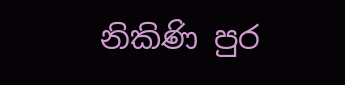නිකිණි පුර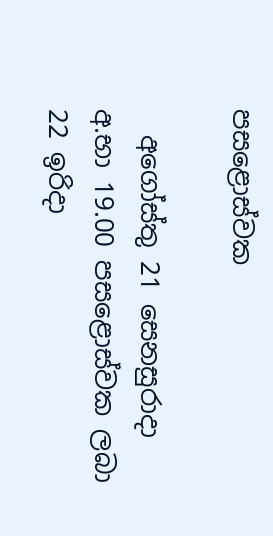පසළොස්වක

  අගෝස්තු 21 සෙනසුරාදා අ.භා 19.00 පසළොස්වක ලබා 22 ඉරිදා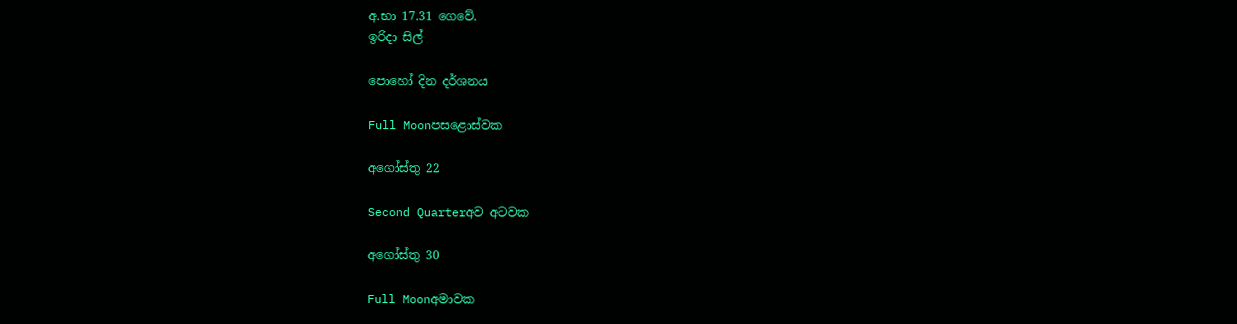අ.භා 17.31 ගෙවේ.
ඉරිදා සිල්

පොහෝ දින දර්ශනය

Full Moonපසළොස්වක

අගෝස්තු 22

Second Quarterඅව අටවක

අගෝස්තු 30

Full Moonඅමාවක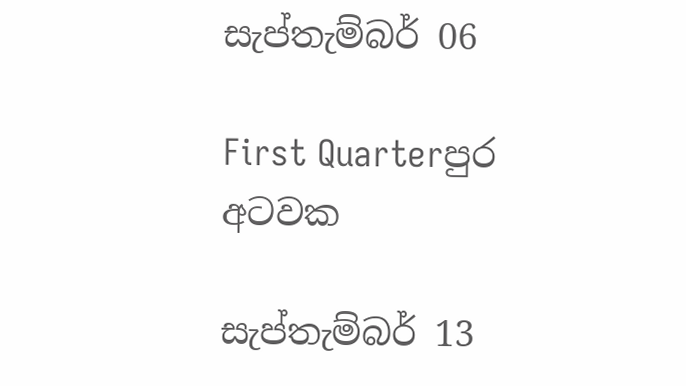සැප්තැම්බර් 06

First Quarterපුර අටවක

සැප්තැම්බර් 13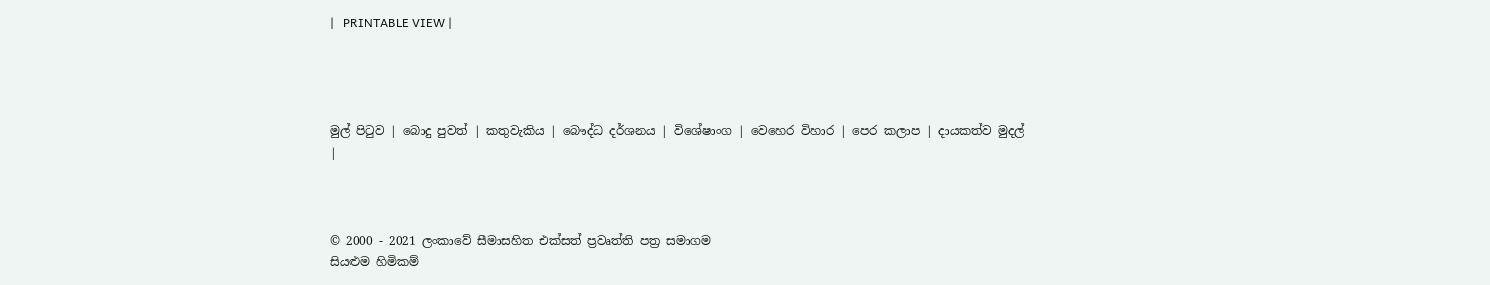|   PRINTABLE VIEW |




මුල් පිටුව | බොදු පුවත් | කතුවැකිය | බෞද්ධ දර්ශනය | විශේෂාංග | වෙහෙර විහාර | පෙර කලාප | දායකත්ව මුදල් |



© 2000 - 2021 ලංකාවේ සීමාසහිත එක්සත් ප්‍රවෘත්ති පත්‍ර සමාගම
සියළුම හිමිකම්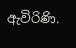ඇවිරිණි.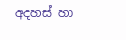අදහස් හා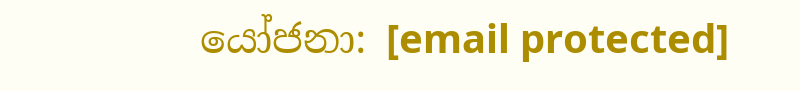යෝජනා: [email protected]